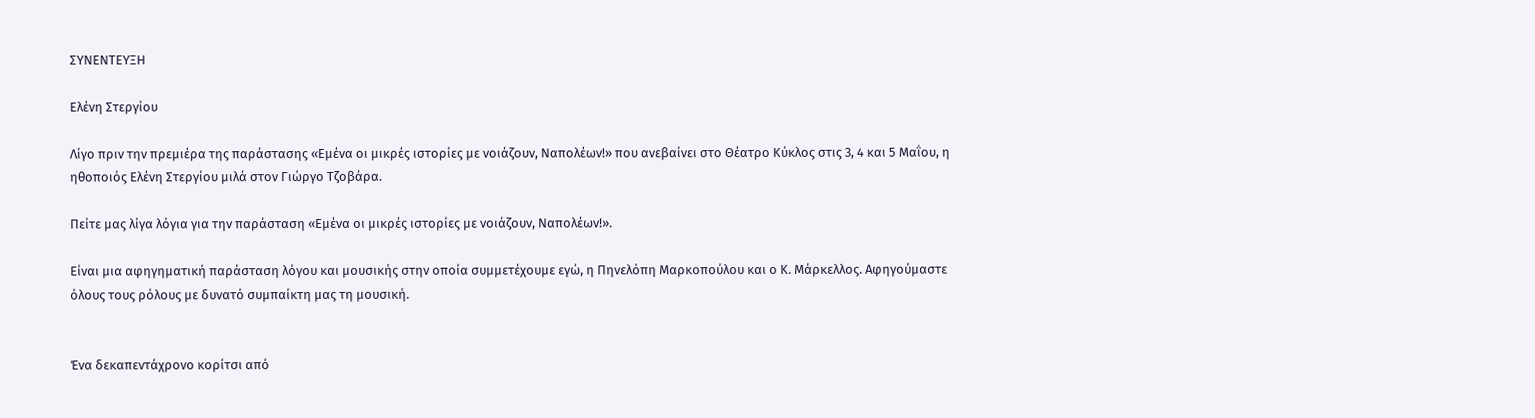ΣΥΝΕΝΤΕΥΞΗ

Ελένη Στεργίου

Λίγο πριν την πρεμιέρα της παράστασης «Εμένα οι μικρές ιστορίες με νοιάζουν, Ναπολέων!» που ανεβαίνει στο Θέατρο Κύκλος στις 3, 4 και 5 Μαΐου, η ηθοποιός Ελένη Στεργίου μιλά στον Γιώργο Τζοβάρα.

Πείτε μας λίγα λόγια για την παράσταση «Εμένα οι μικρές ιστορίες με νοιάζουν, Ναπολέων!».

Είναι μια αφηγηματική παράσταση λόγου και μουσικής στην οποία συμμετέχουμε εγώ, η Πηνελόπη Μαρκοπούλου και ο Κ. Μάρκελλος. Αφηγούμαστε όλους τους ρόλους με δυνατό συμπαίκτη μας τη μουσική.


Ένα δεκαπεντάχρονο κορίτσι από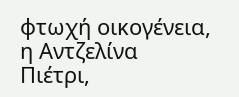φτωχή οικογένεια, η Αντζελίνα Πιέτρι,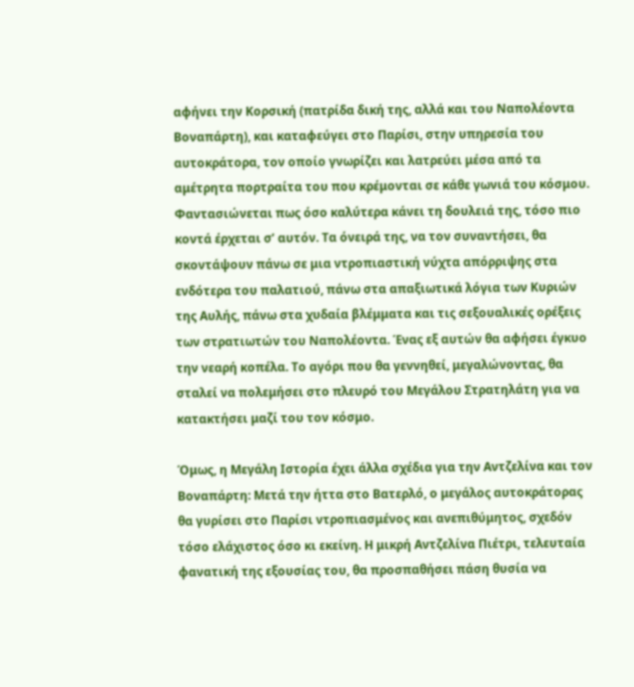αφήνει την Κορσική (πατρίδα δική της, αλλά και του Ναπολέοντα Βοναπάρτη), και καταφεύγει στο Παρίσι, στην υπηρεσία του αυτοκράτορα, τον οποίο γνωρίζει και λατρεύει μέσα από τα αμέτρητα πορτραίτα του που κρέμονται σε κάθε γωνιά του κόσμου. Φαντασιώνεται πως όσο καλύτερα κάνει τη δουλειά της, τόσο πιο κοντά έρχεται σ’ αυτόν. Τα όνειρά της, να τον συναντήσει, θα σκοντάψουν πάνω σε μια ντροπιαστική νύχτα απόρριψης στα ενδότερα του παλατιού, πάνω στα απαξιωτικά λόγια των Κυριών της Αυλής, πάνω στα χυδαία βλέμματα και τις σεξουαλικές ορέξεις των στρατιωτών του Ναπολέοντα. Ένας εξ αυτών θα αφήσει έγκυο την νεαρή κοπέλα. Το αγόρι που θα γεννηθεί, μεγαλώνοντας, θα σταλεί να πολεμήσει στο πλευρό του Μεγάλου Στρατηλάτη για να κατακτήσει μαζί του τον κόσμο.

Όμως, η Μεγάλη Ιστορία έχει άλλα σχέδια για την Αντζελίνα και τον Βοναπάρτη: Μετά την ήττα στο Βατερλό, ο μεγάλος αυτοκράτορας θα γυρίσει στο Παρίσι ντροπιασμένος και ανεπιθύμητος, σχεδόν τόσο ελάχιστος όσο κι εκείνη. Η μικρή Αντζελίνα Πιέτρι, τελευταία φανατική της εξουσίας του, θα προσπαθήσει πάση θυσία να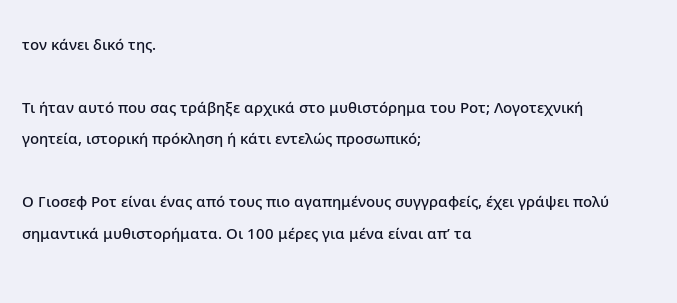τον κάνει δικό της.

Τι ήταν αυτό που σας τράβηξε αρχικά στο μυθιστόρημα του Ροτ; Λογοτεχνική γοητεία, ιστορική πρόκληση ή κάτι εντελώς προσωπικό;

Ο Γιοσεφ Ροτ είναι ένας από τους πιο αγαπημένους συγγραφείς, έχει γράψει πολύ σημαντικά μυθιστορήματα. Οι 100 μέρες για μένα είναι απ’ τα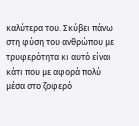καλύτερα του. Σκύβει πάνω στη φύση του ανθρώπου με τρυφερότητα κι αυτό είναι κάτι που με αφορά πολύ μέσα στο ζοφερό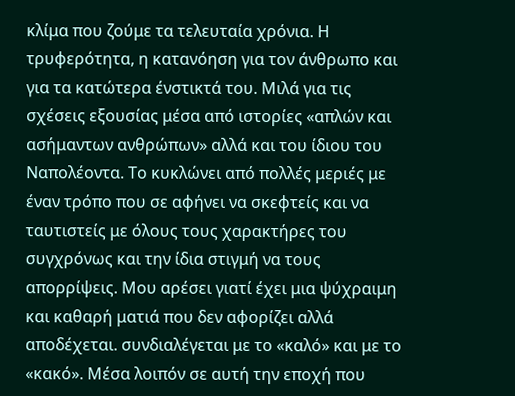κλίμα που ζούμε τα τελευταία χρόνια. Η τρυφερότητα, η κατανόηση για τον άνθρωπο και για τα κατώτερα ένστικτά του. Μιλά για τις σχέσεις εξουσίας μέσα από ιστορίες «απλών και ασήμαντων ανθρώπων» αλλά και του ίδιου του Ναπολέοντα. Το κυκλώνει από πολλές μεριές με έναν τρόπο που σε αφήνει να σκεφτείς και να ταυτιστείς με όλους τους χαρακτήρες του συγχρόνως και την ίδια στιγμή να τους απορρίψεις. Μου αρέσει γιατί έχει μια ψύχραιμη και καθαρή ματιά που δεν αφορίζει αλλά αποδέχεται. συνδιαλέγεται με το «καλό» και με το «κακό». Μέσα λοιπόν σε αυτή την εποχή που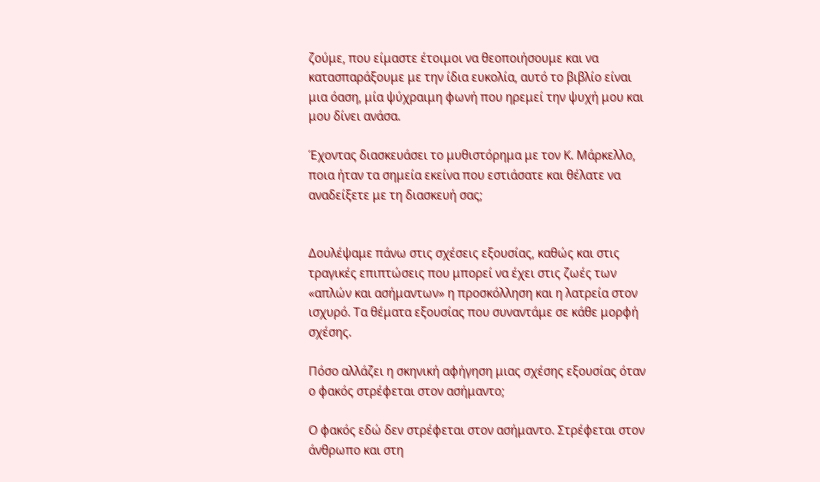ζούμε, που είμαστε έτοιμοι να θεοποιήσουμε και να κατασπαράξουμε με την ίδια ευκολία, αυτό το βιβλίο είναι μια όαση, μία ψύχραιμη φωνή που ηρεμεί την ψυχή μου και μου δίνει ανάσα.

Έχοντας διασκευάσει το μυθιστόρημα με τον Κ. Μάρκελλο, ποια ήταν τα σημεία εκείνα που εστιάσατε και θέλατε να αναδείξετε με τη διασκευή σας;


Δουλέψαμε πάνω στις σχέσεις εξουσίας, καθώς και στις τραγικές επιπτώσεις που μπορεί να έχει στις ζωές των «απλών και ασήμαντων» η προσκόλληση και η λατρεία στον ισχυρό. Τα θέματα εξουσίας που συναντάμε σε κάθε μορφή σχέσης.

Πόσο αλλάζει η σκηνική αφήγηση μιας σχέσης εξουσίας όταν ο φακός στρέφεται στον ασήμαντο;

Ο φακός εδώ δεν στρέφεται στον ασήμαντο. Στρέφεται στον άνθρωπο και στη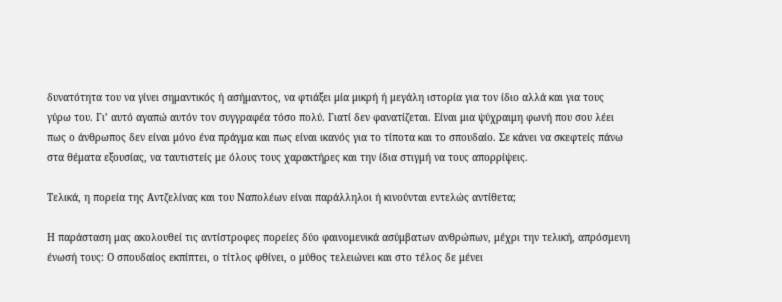δυνατότητα του να γίνει σημαντικός ή ασήμαντος, να φτιάξει μία μικρή ή μεγάλη ιστορία για τον ίδιο αλλά και για τους γύρω του. Γι’ αυτό αγαπώ αυτόν τον συγγραφέα τόσο πολύ. Γιατί δεν φανατίζεται. Είναι μια ψύχραιμη φωνή που σου λέει πως ο άνθρωπος δεν είναι μόνο ένα πράγμα και πως είναι ικανός για το τίποτα και το σπουδαίο. Σε κάνει να σκεφτείς πάνω στα θέματα εξουσίας, να ταυτιστείς με όλους τους χαρακτήρες και την ίδια στιγμή να τους απορρίψεις.

Τελικά, η πορεία της Αντζελίνας και του Ναπολέων είναι παράλληλοι ή κινούνται εντελώς αντίθετα;

Η παράσταση μας ακολουθεί τις αντίστροφες πορείες δύο φαινομενικά ασύμβατων ανθρώπων, μέχρι την τελική, απρόσμενη ένωσή τους: Ο σπουδαίος εκπίπτει, ο τίτλος φθίνει, ο μύθος τελειώνει και στο τέλος δε μένει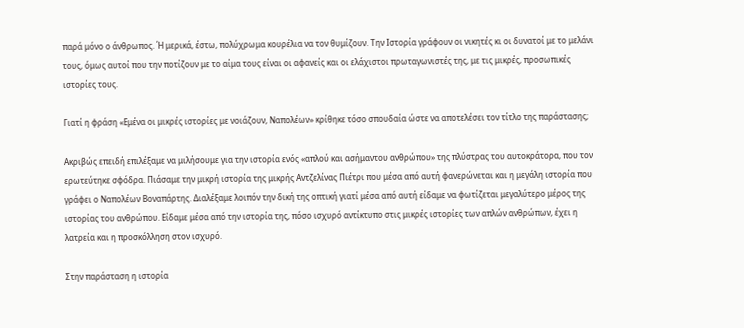παρά μόνο ο άνθρωπος. Ή μερικά, έστω, πολύχρωμα κουρέλια να τον θυμίζουν. Την Ιστορία γράφουν οι νικητές κι οι δυνατοί με το μελάνι τους, όμως αυτοί που την ποτίζουν με το αίμα τους είναι οι αφανείς και οι ελάχιστοι πρωταγωνιστές της, με τις μικρές, προσωπικές ιστορίες τους.

Γιατί η φράση «Εμένα οι μικρές ιστορίες με νοιάζουν, Ναπολέων» κρίθηκε τόσο σπουδαία ώστε να αποτελέσει τον τίτλο της παράστασης;

Ακριβώς επειδή επιλέξαμε να μιλήσουμε για την ιστορία ενός «απλού και ασήμαντου ανθρώπου» της πλύστρας του αυτοκράτορα, που τον ερωτεύτηκε σφόδρα. Πιάσαμε την μικρή ιστορία της μικρής Αντζελίνας Πιέτρι που μέσα από αυτή φανερώνεται και η μεγάλη ιστορία που γράφει ο Ναπολέων Βοναπάρτης. Διαλέξαμε λοιπόν την δική της οπτική γιατί μέσα από αυτή είδαμε να φωτίζεται μεγαλύτερο μέρος της ιστορίας του ανθρώπου. Είδαμε μέσα από την ιστορία της, πόσο ισχυρό αντίκτυπο στις μικρές ιστορίες των απλών ανθρώπων, έχει η λατρεία και η προσκόλληση στον ισχυρό.

Στην παράσταση η ιστορία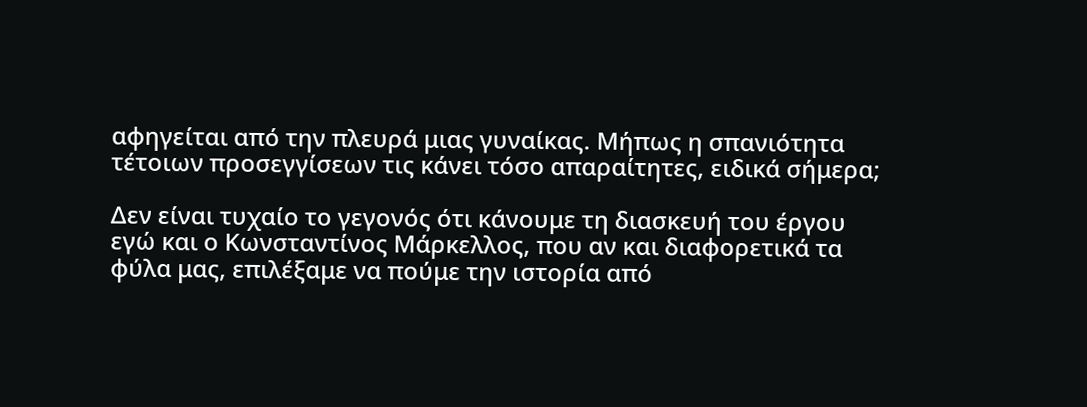αφηγείται από την πλευρά μιας γυναίκας. Μήπως η σπανιότητα τέτοιων προσεγγίσεων τις κάνει τόσο απαραίτητες, ειδικά σήμερα;

Δεν είναι τυχαίο το γεγονός ότι κάνουμε τη διασκευή του έργου εγώ και ο Κωνσταντίνος Μάρκελλος, που αν και διαφορετικά τα φύλα μας, επιλέξαμε να πούμε την ιστορία από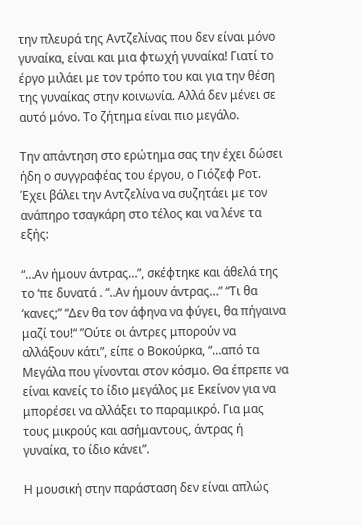την πλευρά της Αντζελίνας που δεν είναι μόνο γυναίκα, είναι και μια φτωχή γυναίκα! Γιατί το έργο μιλάει με τον τρόπο του και για την θέση της γυναίκας στην κοινωνία. Αλλά δεν μένει σε αυτό μόνο. Το ζήτημα είναι πιο μεγάλο.

Την απάντηση στο ερώτημα σας την έχει δώσει ήδη ο συγγραφέας του έργου, ο Γιόζεφ Ροτ. Έχει βάλει την Αντζελίνα να συζητάει με τον ανάπηρο τσαγκάρη στο τέλος και να λένε τα εξής:

“…Αν ήμουν άντρας…”, σκέφτηκε και άθελά της το ‘πε δυνατά . “..Αν ήμουν άντρας…” “Τι θα ‘κανες;” “Δεν θα τον άφηνα να φύγει, θα πήγαινα μαζί του!“ ”Ούτε οι άντρες μπορούν να αλλάξουν κάτι”, είπε ο Βοκούρκα, “…από τα Μεγάλα που γίνονται στον κόσμο. Θα έπρεπε να είναι κανείς το ίδιο μεγάλος με Εκείνον για να μπορέσει να αλλάξει το παραμικρό. Για μας τους μικρούς και ασήμαντους, άντρας ή γυναίκα, το ίδιο κάνει”.

Η μουσική στην παράσταση δεν είναι απλώς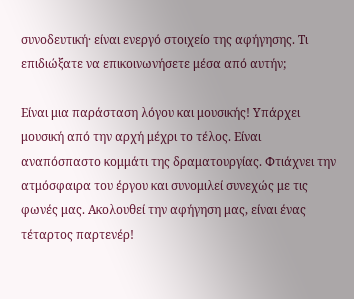συνοδευτική· είναι ενεργό στοιχείο της αφήγησης. Τι επιδιώξατε να επικοινωνήσετε μέσα από αυτήν;

Είναι μια παράσταση λόγου και μουσικής! Υπάρχει μουσική από την αρχή μέχρι το τέλος. Είναι αναπόσπαστο κομμάτι της δραματουργίας. Φτιάχνει την ατμόσφαιρα του έργου και συνομιλεί συνεχώς με τις φωνές μας. Ακολουθεί την αφήγηση μας, είναι ένας τέταρτος παρτενέρ!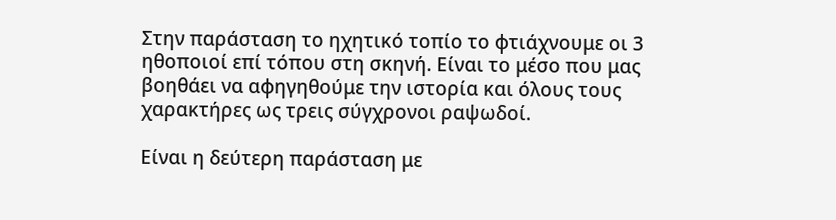Στην παράσταση το ηχητικό τοπίο το φτιάχνουμε οι 3 ηθοποιοί επί τόπου στη σκηνή. Είναι το μέσο που μας βοηθάει να αφηγηθούμε την ιστορία και όλους τους χαρακτήρες ως τρεις σύγχρονοι ραψωδοί.

Είναι η δεύτερη παράσταση με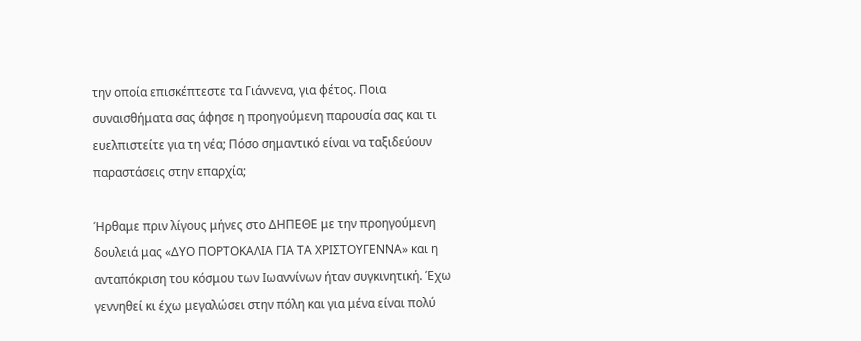την οποία επισκέπτεστε τα Γιάννενα, για φέτος. Ποια συναισθήματα σας άφησε η προηγούμενη παρουσία σας και τι ευελπιστείτε για τη νέα; Πόσο σημαντικό είναι να ταξιδεύουν παραστάσεις στην επαρχία;

Ήρθαμε πριν λίγους μήνες στο ΔΗΠΕΘΕ με την προηγούμενη δουλειά μας «ΔΥΟ ΠΟΡΤΟΚΑΛΙΑ ΓΙΑ ΤΑ ΧΡΙΣΤΟΥΓΕΝΝΑ» και η ανταπόκριση του κόσμου των Ιωαννίνων ήταν συγκινητική. Έχω γεννηθεί κι έχω μεγαλώσει στην πόλη και για μένα είναι πολύ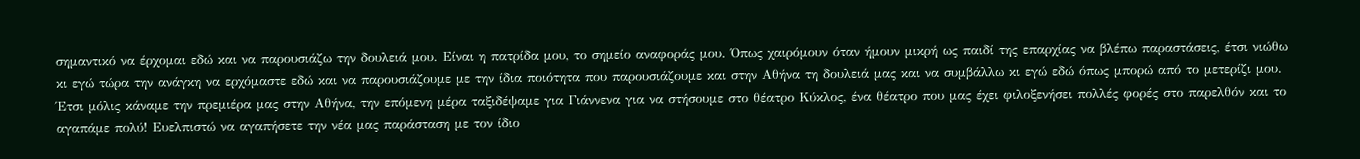σημαντικό να έρχομαι εδώ και να παρουσιάζω την δουλειά μου. Είναι η πατρίδα μου, το σημείο αναφοράς μου. Όπως χαιρόμουν όταν ήμουν μικρή ως παιδί της επαρχίας να βλέπω παραστάσεις, έτσι νιώθω κι εγώ τώρα την ανάγκη να ερχόμαστε εδώ και να παρουσιάζουμε με την ίδια ποιότητα που παρουσιάζουμε και στην Αθήνα τη δουλειά μας και να συμβάλλω κι εγώ εδώ όπως μπορώ από το μετερίζι μου. Έτσι μόλις κάναμε την πρεμιέρα μας στην Αθήνα, την επόμενη μέρα ταξιδέψαμε για Γιάννενα για να στήσουμε στο θέατρο Κύκλος, ένα θέατρο που μας έχει φιλοξενήσει πολλές φορές στο παρελθόν και το αγαπάμε πολύ! Ευελπιστώ να αγαπήσετε την νέα μας παράσταση με τον ίδιο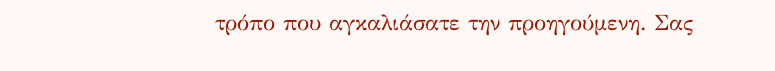τρόπο που αγκαλιάσατε την προηγούμενη. Σας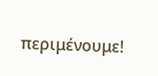περιμένουμε!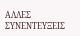ΑΛΛΕΣ ΣΥΝΕΝΤΕΥΞΕΙΣ